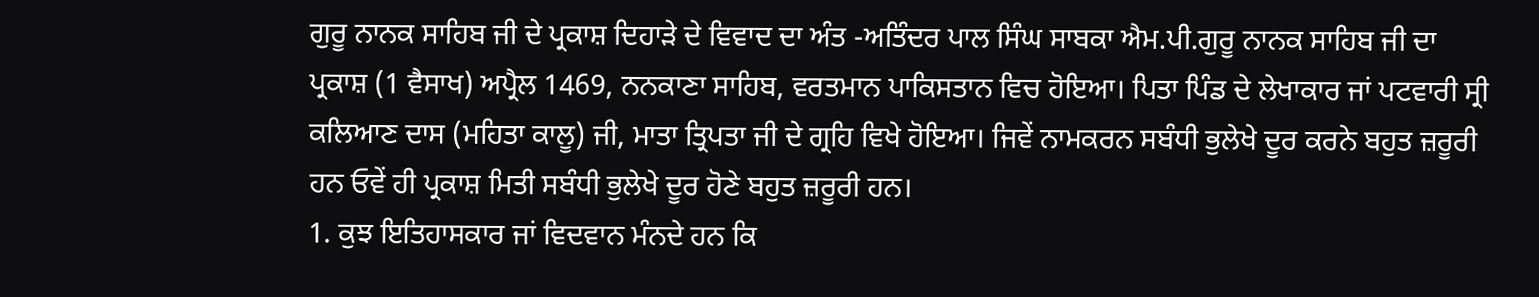ਗੁਰੂ ਨਾਨਕ ਸਾਹਿਬ ਜੀ ਦੇ ਪ੍ਰਕਾਸ਼ ਦਿਹਾੜੇ ਦੇ ਵਿਵਾਦ ਦਾ ਅੰਤ -ਅਤਿੰਦਰ ਪਾਲ ਸਿੰਘ ਸਾਬਕਾ ਐਮ.ਪੀ.ਗੁਰੂ ਨਾਨਕ ਸਾਹਿਬ ਜੀ ਦਾ ਪ੍ਰਕਾਸ਼ (1 ਵੈਸਾਖ) ਅਪ੍ਰੈਲ 1469, ਨਨਕਾਣਾ ਸਾਹਿਬ, ਵਰਤਮਾਨ ਪਾਕਿਸਤਾਨ ਵਿਚ ਹੋਇਆ। ਪਿਤਾ ਪਿੰਡ ਦੇ ਲੇਖਾਕਾਰ ਜਾਂ ਪਟਵਾਰੀ ਸ੍ਰੀ ਕਲਿਆਣ ਦਾਸ (ਮਹਿਤਾ ਕਾਲੂ) ਜੀ, ਮਾਤਾ ਤ੍ਰਿਪਤਾ ਜੀ ਦੇ ਗ੍ਰਹਿ ਵਿਖੇ ਹੋਇਆ। ਜਿਵੇਂ ਨਾਮਕਰਨ ਸਬੰਧੀ ਭੁਲੇਖੇ ਦੂਰ ਕਰਨੇ ਬਹੁਤ ਜ਼ਰੂਰੀ ਹਨ ਓਵੇਂ ਹੀ ਪ੍ਰਕਾਸ਼ ਮਿਤੀ ਸਬੰਧੀ ਭੁਲੇਖੇ ਦੂਰ ਹੋਣੇ ਬਹੁਤ ਜ਼ਰੂਰੀ ਹਨ।
1. ਕੁਝ ਇਤਿਹਾਸਕਾਰ ਜਾਂ ਵਿਦਵਾਨ ਮੰਨਦੇ ਹਨ ਕਿ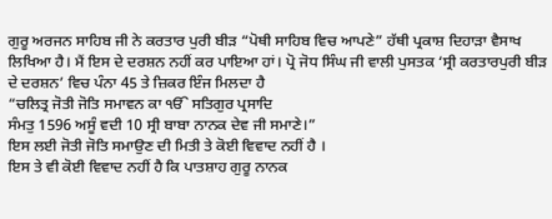ਗੁਰੂ ਅਰਜਨ ਸਾਹਿਬ ਜੀ ਨੇ ਕਰਤਾਰ ਪੁਰੀ ਬੀੜ “ਪੋਥੀ ਸਾਹਿਬ ਵਿਚ ਆਪਣੇ” ਹੱਥੀ ਪ੍ਰਕਾਸ਼ ਦਿਹਾੜਾ ਵੈਸਾਖ ਲਿਖਿਆ ਹੈ। ਮੈਂ ਇਸ ਦੇ ਦਰਸ਼ਨ ਨਹੀਂ ਕਰ ਪਾਇਆ ਹਾਂ। ਪ੍ਰੋ ਜੋਧ ਸਿੰਘ ਜੀ ਵਾਲੀ ਪੁਸਤਕ ‘ਸ੍ਰੀ ਕਰਤਾਰਪੁਰੀ ਬੀੜ ਦੇ ਦਰਸ਼ਨ’ ਵਿਚ ਪੰਨਾ 45 ਤੇ ਜ਼ਿਕਰ ਇੰਜ ਮਿਲਦਾ ਹੈ
“ਚਲਿਤ੍ਰ ਜੋਤੀ ਜੋਤਿ ਸਮਾਵਨ ਕਾ ੴ ਸਤਿਗੁਰ ਪ੍ਰਸਾਦਿ
ਸੰਮਤੁ 1596 ਅਸੂੰ ਵਦੀ 10 ਸ੍ਰੀ ਬਾਬਾ ਨਾਨਕ ਦੇਵ ਜੀ ਸਮਾਣੇ।”
ਇਸ ਲਈ ਜੋਤੀ ਜੋਤਿ ਸਮਾਉਣ ਦੀ ਮਿਤੀ ਤੇ ਕੋਈ ਵਿਵਾਦ ਨਹੀਂ ਹੈ ।
ਇਸ ਤੇ ਵੀ ਕੋਈ ਵਿਵਾਦ ਨਹੀਂ ਹੈ ਕਿ ਪਾਤਸ਼ਾਹ ਗੁਰੂ ਨਾਨਕ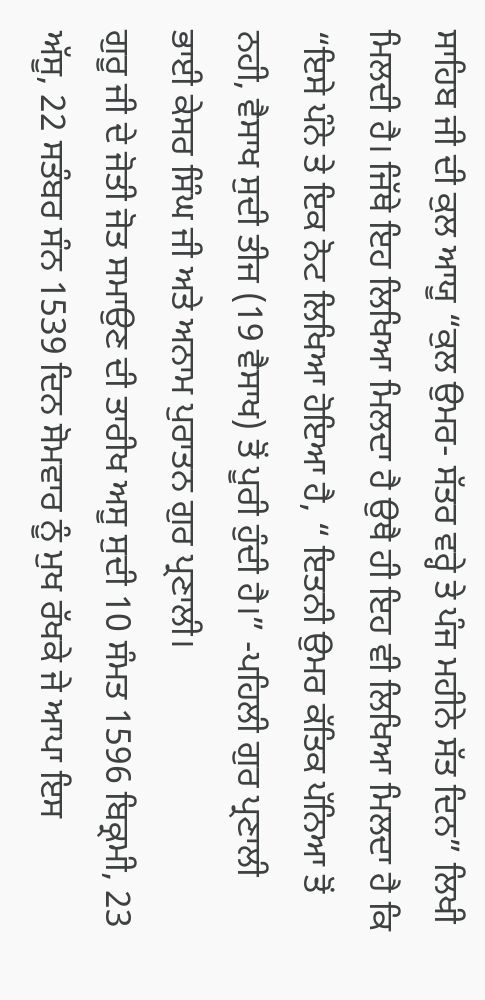ਸਾਹਿਬ ਜੀ ਦੀ ਕੁਲ ਆਯੂ “ਕੁਲ ਉਮਰ- ਸੱਤਰ ਵਰ੍ਹੇ ਤੇ ਪੰਜ ਮਹੀਨੇ ਸੱਤ ਦਿਨ” ਲਿਖੀ ਮਿਲਦੀ ਹੈ। ਜਿੱਥੇ ਇਹ ਲਿਖਿਆ ਮਿਲਦਾ ਹੈ ਉਥੈ ਹੀ ਇਹ ਵੀ ਲਿਖਿਆ ਮਿਲਦਾ ਹੈ ਕਿ “ਇਸੇ ਪੰਨੇ ਤੇ ਇਕ ਨੋਟ ਲਿਖਿਆ ਹੋਇਆ ਹੈ, “ ਇਤਨੀ ਉਮਰ ਕੱਤਿਕ ਪੱਨਿਆ ਤੋਂ ਨਹੀ, ਵੈਸਾਖ ਸੁਦੀ ਤੀਜ (19 ਵੈਸਾਖ) ਤੋਂ ਪੂਰੀ ਹੁੰਦੀ ਹੈ।” -ਪਹਿਲੀ ਗੁਰ ਪ੍ਰਣਾਲੀ ਭਾਈ ਕੇਸਰ ਸਿੰਘ ਜੀ ਅਤੇ ਅਨਾਮ ਪੁਰਾਤਨ ਗੁਰ ਪ੍ਰਣਾਲੀ।
ਗੁਰੂ ਜੀ ਦੇ ਜੋਤੀ ਜੋਤ ਸਮਾਉਣ ਦੀ ਤਾਰੀਖ ਅਸੂ ਸੁਦੀ 10 ਸੰਮਤ 1596 ਬਿਕ੍ਰਮੀ, 23 ਅੱਸੂ, 22 ਸਤੰਬਰ ਸੰਨ 1539 ਦਿਨ ਸੋਮਵਾਰ ਨੂੰ ਮੁਖ ਰੱਖਕੇ ਜੇ ਆਪਾ ਇਸ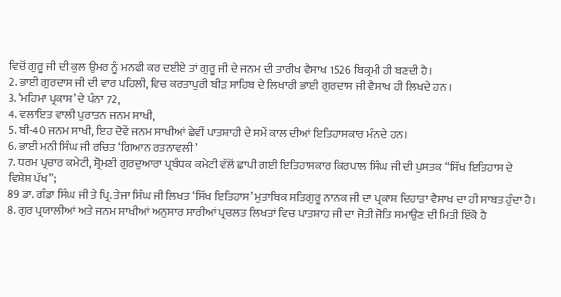ਵਿਚੋਂ ਗੁਰੂ ਜੀ ਦੀ ਕੁਲ ਉਮਰ ਨੂੰ ਮਨਫੀ ਕਰ ਦਈਏ ਤਾਂ ਗੁਰੂ ਜੀ ਦੇ ਜਨਮ ਦੀ ਤਾਰੀਖ ਵੈਸਾਖ 1526 ਬਿਕ੍ਰਮੀ ਹੀ ਬਣਦੀ ਹੈ।
2. ਭਾਈ ਗੁਰਦਾਸ ਜੀ ਦੀ ਵਾਰ ਪਹਿਲੀ, ਵਿਚ ਕਰਤਾਪੁਰੀ ਬੀੜ ਸਾਹਿਬ ਦੇ ਲਿਖਾਰੀ ਭਾਈ ਗੁਰਦਾਸ ਜੀ ਵੈਸਾਖ ਹੀ ਲਿਖਦੇ ਹਨ ।
3. ‘ਮਹਿਮਾ ਪ੍ਰਕਾਸ਼’ ਦੇ ਪੰਨਾ 72,
4. ਵਲਾਇਤ ਵਾਲੀ ਪੁਰਾਤਨ ਜਨਮ ਸਾਖੀ,
5. ਬੀ-40 ਜਨਮ ਸਾਖੀ, ਇਹ ਦੋਵੇਂ ਜਨਮ ਸਾਖੀਆਂ ਛੇਵੀਂ ਪਾਤਸ਼ਾਹੀ ਦੇ ਸਮੇਂ ਕਾਲ ਦੀਆਂ ਇਤਿਹਾਸਕਾਰ ਮੰਨਦੇ ਹਨ।
6. ਭਾਈ ਮਨੀ ਸਿੰਘ ਜੀ ਰਚਿਤ ‘ਗਿਆਨ ਰਤਨਾਵਲੀ’
7. ਧਰਮ ਪ੍ਰਚਾਰ ਕਮੇਟੀ, ਸ਼੍ਰੋਮਣੀ ਗੁਰਦੁਆਰਾ ਪ੍ਰਬੰਧਕ ਕਮੇਟੀ ਵੱਲੋਂ ਛਾਪੀ ਗਈ ਇਤਿਹਾਸਕਾਰ ਕਿਰਪਾਲ ਸਿੰਘ ਜੀ ਦੀ ਪੁਸਤਕ “ਸਿੱਖ ਇਤਿਹਾਸ ਦੇ ਵਿਸ਼ੇਸ਼ ਪੱਖ”;
89 ਡਾ. ਗੰਡਾ ਸਿੰਘ ਜੀ ਤੇ ਪ੍ਰਿ. ਤੇਜਾ ਸਿੰਘ ਜੀ ਲਿਖਤ ‘ਸਿੱਖ ਇਤਿਹਾਸ’ ਮੁਤਾਬਿਕ ਸਤਿਗੁਰੂ ਨਾਨਕ ਜੀ ਦਾ ਪ੍ਰਕਾਸ਼ ਦਿਹਾੜਾ ਵੈਸਾਖ ਦਾ ਹੀ ਸਾਬਤ ਹੁੰਦਾ ਹੈ।
8. ਗੁਰ ਪ੍ਰਯਾਲੀਆਂ ਅਤੇ ਜਨਮ ਸਾਖੀਆਂ ਅਨੁਸਾਰ ਸਾਰੀਆਂ ਪ੍ਰਚਲਤ ਲਿਖਤਾਂ ਵਿਚ ਪਾਤਸ਼ਾਹ ਜੀ ਦਾ ਜੋਤੀ ਜੋਤਿ ਸਮਾਉਣ ਦੀ ਮਿਤੀ ਇੱਕੋ ਹੈ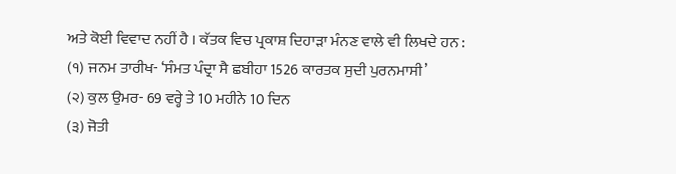ਅਤੇ ਕੋਈ ਵਿਵਾਦ ਨਹੀਂ ਹੈ । ਕੱਤਕ ਵਿਚ ਪ੍ਰਕਾਸ਼ ਦਿਹਾੜਾ ਮੰਨਣ ਵਾਲੇ ਵੀ ਲਿਖਦੇ ਹਨ :
(੧) ਜਨਮ ਤਾਰੀਖ- ‘ਸੰਮਤ ਪੰਦ੍ਰਾ ਸੈ ਛਬੀਹਾ 1526 ਕਾਰਤਕ ਸੁਦੀ ਪੁਰਨਮਾਸੀ’
(੨) ਕੁਲ ਉਮਰ- 69 ਵਰ੍ਹੇ ਤੇ 10 ਮਹੀਨੇ 10 ਦਿਨ
(੩) ਜੋਤੀ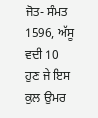ਜੋਤ- ਸੰਮਤ 1596, ਅੱਸੂ ਵਦੀ 10
ਹੁਣ ਜੇ ਇਸ ਕੁਲ ਉਮਰ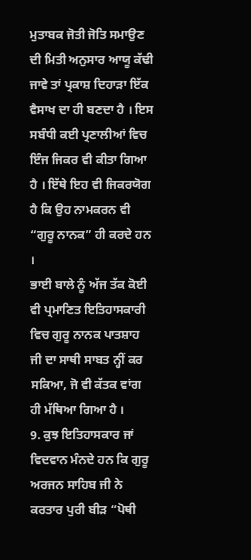ਮੁਤਾਬਕ ਜੋਤੀ ਜੋਤਿ ਸਮਾਉਣ ਦੀ ਮਿਤੀ ਅਨੁਸਾਰ ਆਯੂ ਕੱਢੀ ਜਾਵੇ ਤਾਂ ਪ੍ਰਕਾਸ਼ ਦਿਹਾੜਾ ਇੱਕ ਵੈਸਾਖ ਦਾ ਹੀ ਬਣਦਾ ਹੈ । ਇਸ ਸਬੰਧੀ ਕਈ ਪ੍ਰਣਾਲੀਆਂ ਵਿਚ ਇੰਜ ਜਿਕਰ ਵੀ ਕੀਤਾ ਗਿਆ ਹੈ । ਇੱਥੇ ਇਹ ਵੀ ਜਿਕਰਯੋਗ ਹੈ ਕਿ ਉਹ ਨਾਮਕਰਨ ਵੀ “ਗੁਰੂ ਨਾਨਕ” ਹੀ ਕਰਦੇ ਹਨ ।
ਭਾਈ ਬਾਲੇ ਨੂੰ ਅੱਜ ਤੱਕ ਕੋਈ ਵੀ ਪ੍ਰਮਾਣਿਤ ਇਤਿਹਾਸਕਾਰੀ ਵਿਚ ਗੁਰੂ ਨਾਨਕ ਪਾਤਸ਼ਾਹ ਜੀ ਦਾ ਸਾਥੀ ਸਾਬਤ ਨ੍ਹੀਂ ਕਰ ਸਕਿਆ, ਜੋ ਵੀ ਕੱਤਕ ਵਾਂਗ ਹੀ ਮੱਥਿਆ ਗਿਆ ਹੈ ।
9. ਕੁਝ ਇਤਿਹਾਸਕਾਰ ਜਾਂ ਵਿਦਵਾਨ ਮੰਨਦੇ ਹਨ ਕਿ ਗੁਰੂ ਅਰਜਨ ਸਾਹਿਬ ਜੀ ਨੇ ਕਰਤਾਰ ਪੁਰੀ ਬੀੜ “ਪੋਥੀ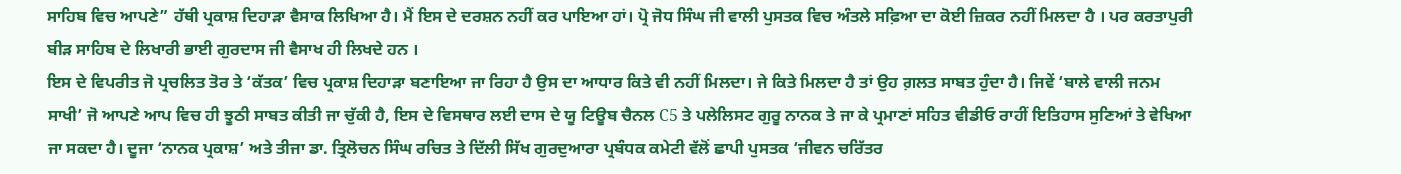ਸਾਹਿਬ ਵਿਚ ਆਪਣੇ” ਹੱਥੀ ਪ੍ਰਕਾਸ਼ ਦਿਹਾੜਾ ਵੈਸਾਕ ਲਿਖਿਆ ਹੈ। ਮੈਂ ਇਸ ਦੇ ਦਰਸ਼ਨ ਨਹੀਂ ਕਰ ਪਾਇਆ ਹਾਂ। ਪ੍ਰੋ ਜੋਧ ਸਿੰਘ ਜੀ ਵਾਲੀ ਪੁਸਤਕ ਵਿਚ ਅੰਤਲੇ ਸਫ਼ਿਆ ਦਾ ਕੋਈ ਜ਼ਿਕਰ ਨਹੀਂ ਮਿਲਦਾ ਹੈ । ਪਰ ਕਰਤਾਪੁਰੀ ਬੀੜ ਸਾਹਿਬ ਦੇ ਲਿਖਾਰੀ ਭਾਈ ਗੁਰਦਾਸ ਜੀ ਵੈਸਾਖ ਹੀ ਲਿਖਦੇ ਹਨ ।
ਇਸ ਦੇ ਵਿਪਰੀਤ ਜੋ ਪ੍ਰਚਲਿਤ ਤੋਰ ਤੇ ‘ਕੱਤਕ’ ਵਿਚ ਪ੍ਰਕਾਸ਼ ਦਿਹਾੜਾ ਬਣਾਇਆ ਜਾ ਰਿਹਾ ਹੈ ਉਸ ਦਾ ਆਧਾਰ ਕਿਤੇ ਵੀ ਨਹੀਂ ਮਿਲਦਾ। ਜੇ ਕਿਤੇ ਮਿਲਦਾ ਹੈ ਤਾਂ ਉਹ ਗ਼ਲਤ ਸਾਬਤ ਹੁੰਦਾ ਹੈ। ਜਿਵੇਂ ‘ਬਾਲੇ ਵਾਲੀ ਜਨਮ ਸਾਖੀ’ ਜੋ ਆਪਣੇ ਆਪ ਵਿਚ ਹੀ ਝੂਠੀ ਸਾਬਤ ਕੀਤੀ ਜਾ ਚੁੱਕੀ ਹੈ, ਇਸ ਦੇ ਵਿਸਥਾਰ ਲਈ ਦਾਸ ਦੇ ਯੂ ਟਿਊਬ ਚੈਨਲ C5 ਤੇ ਪਲੇਲਿਸਟ ਗੁਰੂ ਨਾਨਕ ਤੇ ਜਾ ਕੇ ਪ੍ਰਮਾਣਾਂ ਸਹਿਤ ਵੀਡੀਓ ਰਾਹੀਂ ਇਤਿਹਾਸ ਸੁਣਿਆਂ ਤੇ ਵੇਖਿਆ ਜਾ ਸਕਦਾ ਹੈ। ਦੂਜਾ ‘ਨਾਨਕ ਪ੍ਰਕਾਸ਼’ ਅਤੇ ਤੀਜਾ ਡਾ. ਤ੍ਰਿਲੋਚਨ ਸਿੰਘ ਰਚਿਤ ਤੇ ਦਿੱਲੀ ਸਿੱਖ ਗੁਰਦੁਆਰਾ ਪ੍ਰਬੰਧਕ ਕਮੇਟੀ ਵੱਲੋਂ ਛਾਪੀ ਪੁਸਤਕ ‘ਜੀਵਨ ਚਰਿੱਤਰ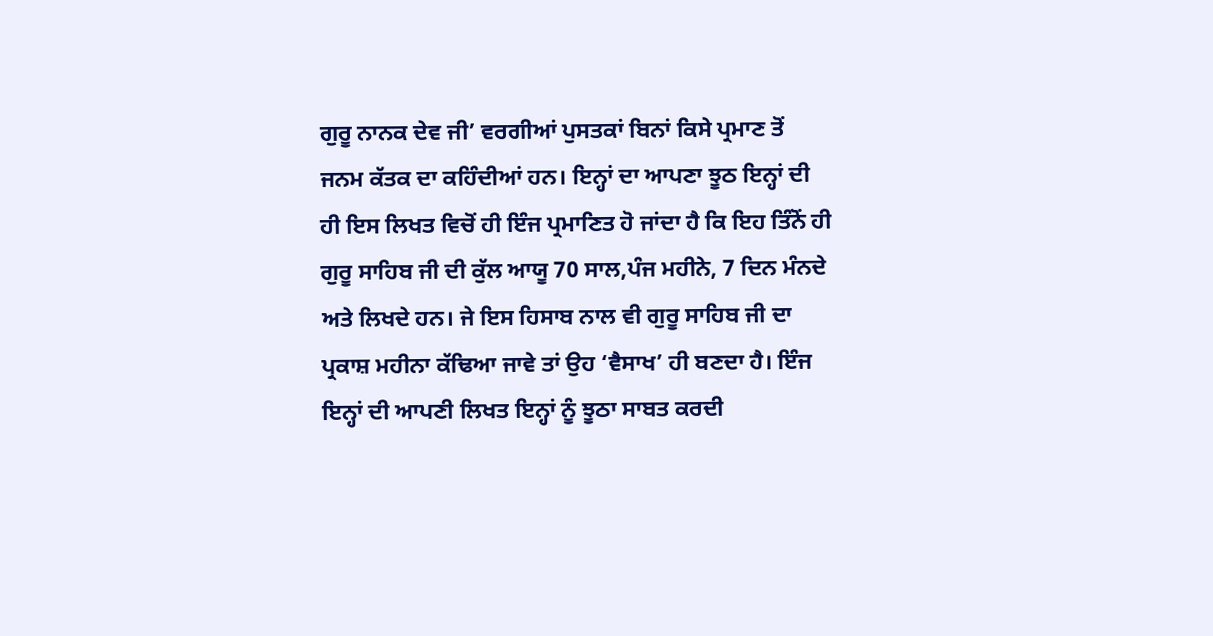ਗੁਰੂ ਨਾਨਕ ਦੇਵ ਜੀ’ ਵਰਗੀਆਂ ਪੁਸਤਕਾਂ ਬਿਨਾਂ ਕਿਸੇ ਪ੍ਰਮਾਣ ਤੋਂ ਜਨਮ ਕੱਤਕ ਦਾ ਕਹਿੰਦੀਆਂ ਹਨ। ਇਨ੍ਹਾਂ ਦਾ ਆਪਣਾ ਝੂਠ ਇਨ੍ਹਾਂ ਦੀ ਹੀ ਇਸ ਲਿਖਤ ਵਿਚੋਂ ਹੀ ਇੰਜ ਪ੍ਰਮਾਣਿਤ ਹੋ ਜਾਂਦਾ ਹੈ ਕਿ ਇਹ ਤਿੰਨੋਂ ਹੀ ਗੁਰੂ ਸਾਹਿਬ ਜੀ ਦੀ ਕੁੱਲ ਆਯੂ 70 ਸਾਲ,ਪੰਜ ਮਹੀਨੇ, 7 ਦਿਨ ਮੰਨਦੇ ਅਤੇ ਲਿਖਦੇ ਹਨ। ਜੇ ਇਸ ਹਿਸਾਬ ਨਾਲ ਵੀ ਗੁਰੂ ਸਾਹਿਬ ਜੀ ਦਾ ਪ੍ਰਕਾਸ਼ ਮਹੀਨਾ ਕੱਢਿਆ ਜਾਵੇ ਤਾਂ ਉਹ ‘ਵੈਸਾਖ’ ਹੀ ਬਣਦਾ ਹੈ। ਇੰਜ ਇਨ੍ਹਾਂ ਦੀ ਆਪਣੀ ਲਿਖਤ ਇਨ੍ਹਾਂ ਨੂੰ ਝੂਠਾ ਸਾਬਤ ਕਰਦੀ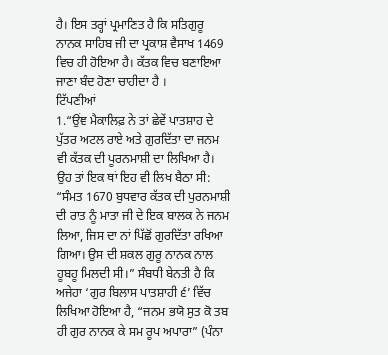ਹੈ। ਇਸ ਤਰ੍ਹਾਂ ਪ੍ਰਮਾਣਿਤ ਹੈ ਕਿ ਸਤਿਗੁਰੂ ਨਾਨਕ ਸਾਹਿਬ ਜੀ ਦਾ ਪ੍ਰਕਾਸ਼ ਵੈਸਾਖ 1469 ਵਿਚ ਹੀ ਹੋਇਆ ਹੈ। ਕੱਤਕ ਵਿਚ ਬਣਾਇਆ ਜਾਣਾ ਬੰਦ ਹੋਣਾ ਚਾਹੀਦਾ ਹੈ ।
ਟਿੱਪਣੀਆਂ
1.“ਉਂਞ ਮੈਕਾਲਿਫ਼ ਨੇ ਤਾਂ ਛੇਵੇਂ ਪਾਤਸ਼ਾਹ ਦੇ ਪੁੱਤਰ ਅਟਲ ਰਾਏ ਅਤੇ ਗੁਰਦਿੱਤਾ ਦਾ ਜਨਮ ਵੀ ਕੱਤਕ ਦੀ ਪੂਰਨਮਾਸ਼ੀ ਦਾ ਲਿਖਿਆ ਹੈ। ਉਹ ਤਾਂ ਇਕ ਥਾਂ ਇਹ ਵੀ ਲਿਖ ਬੈਠਾ ਸੀ: “ਸੰਮਤ 1670 ਬੁਧਵਾਰ ਕੱਤਕ ਦੀ ਪੁਰਨਮਾਸ਼ੀ ਦੀ ਰਾਤ ਨੂੰ ਮਾਤਾ ਜੀ ਦੇ ਇਕ ਬਾਲਕ ਨੇ ਜਨਮ ਲਿਆ, ਜਿਸ ਦਾ ਨਾਂ ਪਿੱਛੋਂ ਗੁਰਦਿੱਤਾ ਰਖਿਆ ਗਿਆ। ਉਸ ਦੀ ਸ਼ਕਲ ਗੁਰੂ ਨਾਨਕ ਨਾਲ ਹੂਬਹੂ ਮਿਲਦੀ ਸੀ।” ਸੰਬਧੀ ਬੇਨਤੀ ਹੈ ਕਿ ਅਜੇਹਾ ‘ਗੁਰ ਬਿਲਾਸ ਪਾਤਸ਼ਾਹੀ ੬’ ਵਿੱਚ ਲਿਖਿਆ ਹੋਇਆ ਹੈ, “ਜਨਮ ਭਯੋ ਸੁਤ ਕੋ ਤਬ ਹੀ ਗੁਰ ਨਾਨਕ ਕੇ ਸਮ ਰੂਪ ਅਪਾਰਾ” (ਪੰਨਾ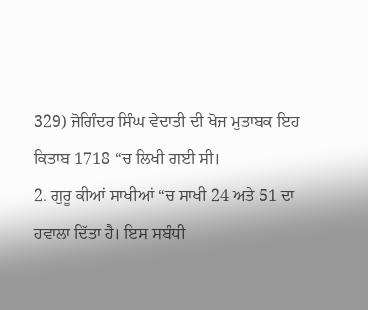329) ਜੋਗਿੰਦਰ ਸਿੰਘ ਵੇਦਾਤੀ ਦੀ ਖੋਜ ਮੁਤਾਬਕ ਇਹ ਕਿਤਾਬ 1718 “ਚ ਲਿਖੀ ਗਈ ਸੀ।
2. ਗੁਰੂ ਕੀਆਂ ਸਾਖੀਆਂ “ਚ ਸਾਖੀ 24 ਅਤੇ 51 ਦਾ ਹਵਾਲਾ ਦਿੱਤਾ ਹੈ। ਇਸ ਸਬੰਧੀ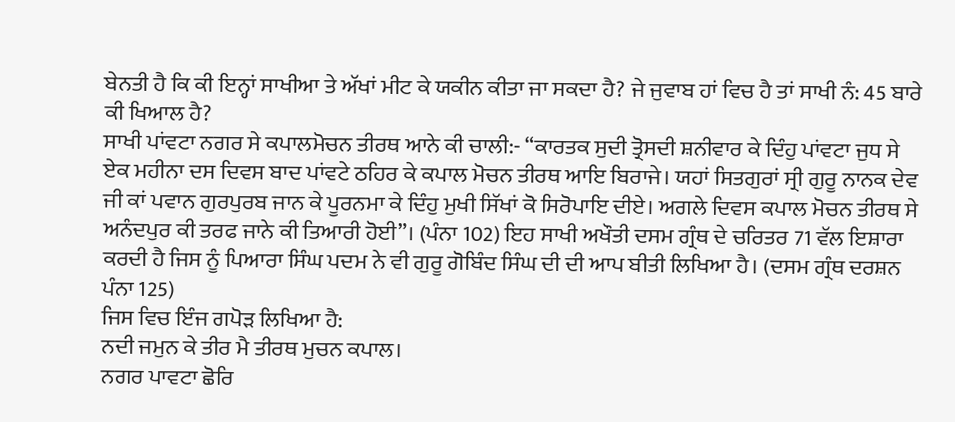ਬੇਨਤੀ ਹੈ ਕਿ ਕੀ ਇਨ੍ਹਾਂ ਸਾਖੀਆ ਤੇ ਅੱਖਾਂ ਮੀਟ ਕੇ ਯਕੀਨ ਕੀਤਾ ਜਾ ਸਕਦਾ ਹੈ? ਜੇ ਜੁਵਾਬ ਹਾਂ ਵਿਚ ਹੈ ਤਾਂ ਸਾਖੀ ਨੰ: 45 ਬਾਰੇ ਕੀ ਖਿਆਲ ਹੈ?
ਸਾਖੀ ਪਾਂਵਟਾ ਨਗਰ ਸੇ ਕਪਾਲਮੋਚਨ ਤੀਰਥ ਆਨੇ ਕੀ ਚਾਲੀ:- “ਕਾਰਤਕ ਸੁਦੀ ਤ੍ਰੋਸਦੀ ਸ਼ਨੀਵਾਰ ਕੇ ਦਿੰਹੁ ਪਾਂਵਟਾ ਜੁਧ ਸੇ ਏਕ ਮਹੀਨਾ ਦਸ ਦਿਵਸ ਬਾਦ ਪਾਂਵਟੇ ਠਹਿਰ ਕੇ ਕਪਾਲ ਮੋਚਨ ਤੀਰਥ ਆਇ ਬਿਰਾਜੇ। ਯਹਾਂ ਸਿਤਗੁਰਾਂ ਸ੍ਰੀ ਗੁਰੂ ਨਾਨਕ ਦੇਵ ਜੀ ਕਾਂ ਪਵਾਨ ਗੁਰਪੁਰਬ ਜਾਨ ਕੇ ਪੂਰਨਮਾ ਕੇ ਦਿੰਹੁ ਮੁਖੀ ਸਿੱਖਾਂ ਕੋ ਸਿਰੋਪਾਇ ਦੀਏ। ਅਗਲੇ ਦਿਵਸ ਕਪਾਲ ਮੋਚਨ ਤੀਰਥ ਸੇ ਅਨੰਦਪੁਰ ਕੀ ਤਰਫ ਜਾਨੇ ਕੀ ਤਿਆਰੀ ਹੋਈ”। (ਪੰਨਾ 102) ਇਹ ਸਾਖੀ ਅਖੌਤੀ ਦਸਮ ਗ੍ਰੰਥ ਦੇ ਚਰਿਤਰ 71 ਵੱਲ ਇਸ਼ਾਰਾ ਕਰਦੀ ਹੈ ਜਿਸ ਨੂੰ ਪਿਆਰਾ ਸਿੰਘ ਪਦਮ ਨੇ ਵੀ ਗੁਰੂ ਗੋਬਿੰਦ ਸਿੰਘ ਦੀ ਦੀ ਆਪ ਬੀਤੀ ਲਿਖਿਆ ਹੈ। (ਦਸਮ ਗ੍ਰੰਥ ਦਰਸ਼ਨ ਪੰਨਾ 125)
ਜਿਸ ਵਿਚ ਇੰਜ ਗਪੋੜ ਲਿਖਿਆ ਹੈ:
ਨਦੀ ਜਮੁਨ ਕੇ ਤੀਰ ਮੈ ਤੀਰਥ ਮੁਚਨ ਕਪਾਲ।
ਨਗਰ ਪਾਵਟਾ ਛੋਰਿ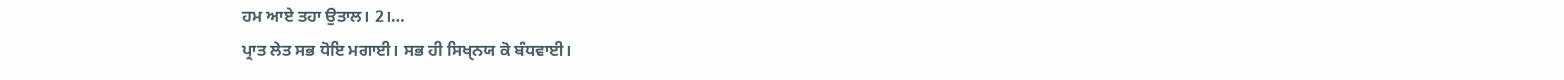ਹਮ ਆਏ ਤਹਾ ਉਤਾਲ। 2।…
ਪ੍ਰਾਤ ਲੇਤ ਸਭ ਧੋਇ ਮਗਾਈ। ਸਭ ਹੀ ਸਿਖੑਨਯ ਕੋ ਬੰਧਵਾਈ।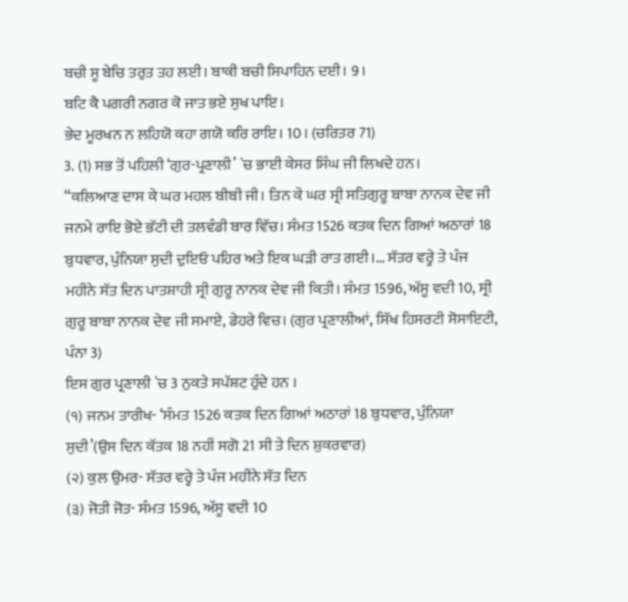ਬਚੀ ਸੂ ਬੇਚਿ ਤਰੁਤ ਤਹ ਲਈ। ਬਾਕੀ ਬਚੀ ਸਿਪਾਹਿਨ ਦਈ। 9।
ਬਟਿ ਕੈ ਪਗਰੀ ਨਗਰ ਕੋ ਜਾਤ ਭਏ ਸੁਖ ਪਾਇ।
ਭੇਦ ਮੂਰਖਨ ਨ ਲਹਿਯੋ ਕਹਾ ਗਯੋ ਕਰਿ ਰਾਇ। 10। (ਚਰਿਤਰ 71)
3. (1) ਸਭ ਤੋਂ ਪਹਿਲੀ ‘ਗੁਰ-ਪ੍ਰਣਾਲੀ’ `ਚ ਭਾਈ ਕੇਸਰ ਸਿੰਘ ਜੀ ਲਿਖਦੇ ਹਨ।
“ਕਲਿਆਣ ਦਾਸ ਕੇ ਘਰ ਮਹਲ ਬੀਬੀ ਜੀ। ਤਿਨ ਕੇ ਘਰ ਸ੍ਰੀ ਸਤਿਗੁਰੂ ਬਾਬਾ ਨਾਨਕ ਦੇਵ ਜੀ ਜਨਮੇ ਰਾਇ ਭੋਏ ਭੱਟੀ ਦੀ ਤਲਵੰਡੀ ਬਾਰ ਵਿੱਚ। ਸੰਮਤ 1526 ਕਤਕ ਦਿਨ ਗਿਆਂ ਅਠਾਰਾਂ 18 ਬੁਧਵਾਰ, ਪੁੰਨਿਯਾ ਸੁਦੀ ਦੁਇਓ ਪਹਿਰ ਅਤੇ ਇਕ ਘੜੀ ਰਾਤ ਗਈ।… ਸੱਤਰ ਵਰ੍ਹੇ ਤੇ ਪੰਜ ਮਹੀਨੇ ਸੱਤ ਦਿਨ ਪਾਤਸ਼ਾਹੀ ਸ੍ਰੀ ਗੁਰੂ ਨਾਨਕ ਦੇਵ ਜੀ ਕਿਤੀ। ਸੰਮਤ 1596, ਅੱਸੂ ਵਦੀ 10, ਸ੍ਰੀ ਗੁਰੂ ਬਾਬਾ ਨਾਨਕ ਦੇਵ ਜੀ ਸਮਾਏ, ਡੇਹਰੇ ਵਿਚ। (ਗੁਰ ਪ੍ਰਣਾਲੀਆਂ, ਸਿੱਖ ਹਿਸਰਟੀ ਸੋਸਾਇਟੀ, ਪੰਨਾ 3)
ਇਸ ਗੁਰ ਪ੍ਰਣਾਲੀ `ਚ 3 ਨੁਕਤੇ ਸਪੱਸ਼ਟ ਹੁੰਦੇ ਹਨ ।
(੧) ਜਨਮ ਤਾਰੀਖ- ‘ਸੰਮਤ 1526 ਕਤਕ ਦਿਨ ਗਿਆਂ ਅਠਾਰਾਂ 18 ਬੁਧਵਾਰ, ਪੁੰਨਿਯਾ ਸੁਦੀ’(ਉਸ ਦਿਨ ਕੱਤਕ 18 ਨਹੀਂ ਸਗੋ 21 ਸੀ ਤੇ ਦਿਨ ਸ਼ੁਕਰਵਾਰ)
(੨) ਕੁਲ ਉਮਰ- ਸੱਤਰ ਵਰ੍ਹੇ ਤੇ ਪੰਜ ਮਹੀਨੇ ਸੱਤ ਦਿਨ
(੩) ਜੋਤੀ ਜੋਤ- ਸੰਮਤ 1596, ਅੱਸੂ ਵਦੀ 10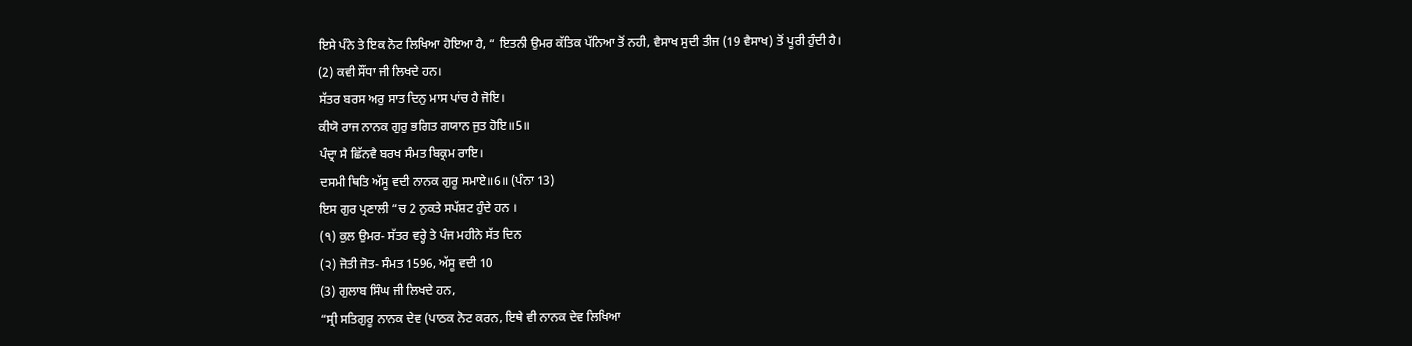ਇਸੇ ਪੰਨੇ ਤੇ ਇਕ ਨੋਟ ਲਿਖਿਆ ਹੋਇਆ ਹੈ, “ ਇਤਨੀ ਉਮਰ ਕੱਤਿਕ ਪੱਨਿਆ ਤੋਂ ਨਹੀ, ਵੈਸਾਖ ਸੁਦੀ ਤੀਜ (19 ਵੈਸਾਖ) ਤੋਂ ਪੂਰੀ ਹੁੰਦੀ ਹੈ।
(2) ਕਵੀ ਸੌਂਧਾ ਜੀ ਲਿਖਦੇ ਹਨ।
ਸੱਤਰ ਬਰਸ ਅਰੁ ਸਾਤ ਦਿਨੁ ਮਾਸ ਪਾਂਚ ਹੈ ਜੋਇ।
ਕੀਯੋ ਰਾਜ ਨਾਨਕ ਗੁਰੁ ਭਗਿਤ ਗਯਾਨ ਜੁਤ ਹੋਇ॥5॥
ਪੰਦ੍ਰਾ ਸੈ ਛਿੱਨਵੈ ਬਰਖ ਸੰਮਤ ਬਿਕ੍ਰਮ ਰਾਇ।
ਦਸਮੀ ਥਿਤਿ ਅੱਸੂ ਵਦੀ ਨਾਨਕ ਗੁਰੂ ਸਮਾਏ॥6॥ (ਪੰਨਾ 13)
ਇਸ ਗੁਰ ਪ੍ਰਣਾਲੀ “ਚ 2 ਨੁਕਤੇ ਸਪੱਸ਼ਟ ਹੁੰਦੇ ਹਨ ।
(੧) ਕੁਲ ਉਮਰ- ਸੱਤਰ ਵਰ੍ਹੇ ਤੇ ਪੰਜ ਮਹੀਨੇ ਸੱਤ ਦਿਨ
(੨) ਜੋਤੀ ਜੋਤ- ਸੰਮਤ 1596, ਅੱਸੂ ਵਦੀ 10
(3) ਗੁਲਾਬ ਸਿੰਘ ਜੀ ਲਿਖਦੇ ਹਨ,
“ਸ੍ਰੀ ਸਤਿਗੁਰੂ ਨਾਨਕ ਦੇਵ (ਪਾਠਕ ਨੋਟ ਕਰਨ, ਇਥੇ ਵੀ ਨਾਨਕ ਦੇਵ ਲਿਖਿਆ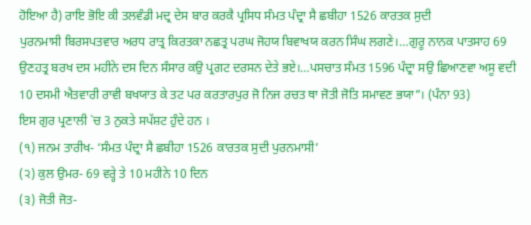ਹੋਇਆ ਹੈ) ਰਾਇ ਭੋਇ ਕੀ ਤਲਵੰਡੀ ਮਦ੍ਰ ਦੇਸ ਬਾਰ ਕਰਕੈ ਪ੍ਰਸਿਧ ਸੰਮਤ ਪੰਦ੍ਰਾ ਸੈ ਛਬੀਹਾ 1526 ਕਾਰਤਕ ਸੁਦੀ
ਪੁਰਨਮਾਸੀ ਬਿਰਸਪਤਵਾਰ ਅਰਧ ਰਾਤ੍ਰ ਕਿਰਤਕਾ ਨਛਤ੍ਰ ਪਰਘ ਜੋਹਯ ਬਿਵਾਖਯ ਕਰਨ ਸਿੰਘ ਲਗਣੇ।…ਗੁਰੂ ਨਾਨਕ ਪਾਤਸਾਹ 69 ਉਣਹਤ੍ਰ ਬਰਖ ਦਸ ਮਹੀਨੇ ਦਸ ਦਿਨ ਸੰਸਾਰ ਕਉ ਪ੍ਰਗਟ ਦਰਸਨ ਦੇਤੇ ਭਏ।…ਪਸਚਾਤ ਸੰਮਤ 1596 ਪੰਦ੍ਰਾ ਸਉ ਛਿਆਣਵਾ ਅਸੂ ਵਦੀ 10 ਦਸਮੀ ਐਤਵਾਰੀ ਰਾਵੀ ਬਖਯਾਤ ਕੇ ਤਟ ਪਰ ਕਰਤਾਰਪੁਰ ਜੋ ਨਿਜ ਰਚਤ ਥਾ ਜੋਤੀ ਜੋਤਿ ਸਮਾਵਣ ਭਯਾ”। (ਪੰਨਾ 93)
ਇਸ ਗੁਰ ਪ੍ਰਣਾਲੀ `ਚ 3 ਨੁਕਤੇ ਸਪੱਸ਼ਟ ਹੁੰਦੇ ਹਨ ।
(੧) ਜਨਮ ਤਾਰੀਖ- ‘ਸੰਮਤ ਪੰਦ੍ਰਾ ਸੈ ਛਬੀਹਾ 1526 ਕਾਰਤਕ ਸੁਦੀ ਪੁਰਨਮਾਸੀ’
(੨) ਕੁਲ ਉਮਰ- 69 ਵਰ੍ਹੇ ਤੇ 10 ਮਹੀਨੇ 10 ਦਿਨ
(੩) ਜੋਤੀ ਜੋਤ-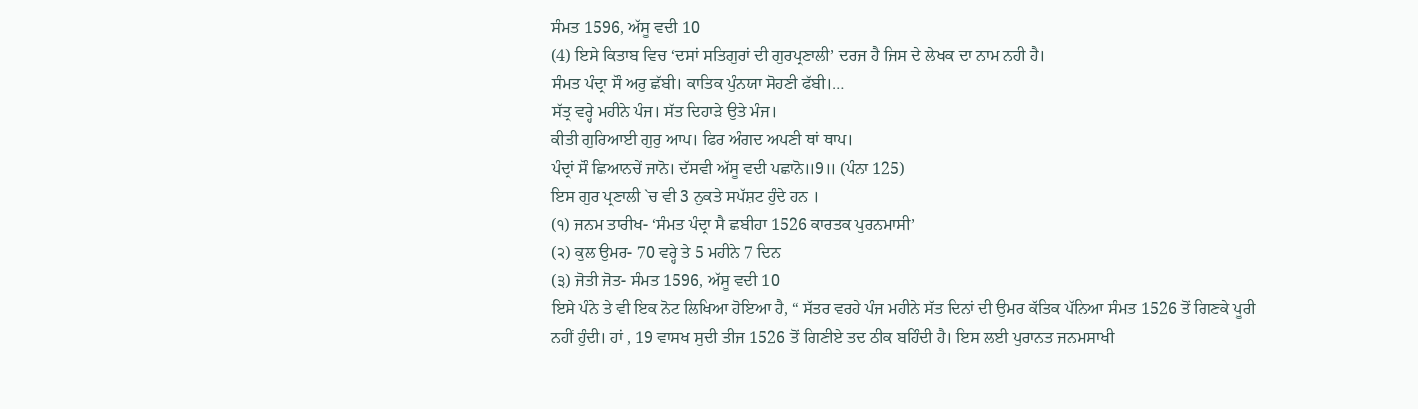ਸੰਮਤ 1596, ਅੱਸੂ ਵਦੀ 10
(4) ਇਸੇ ਕਿਤਾਬ ਵਿਚ ‘ਦਸਾਂ ਸਤਿਗੁਰਾਂ ਦੀ ਗੁਰਪ੍ਰਣਾਲੀ’ ਦਰਜ ਹੈ ਜਿਸ ਦੇ ਲੇਖਕ ਦਾ ਨਾਮ ਨਹੀ ਹੈ।
ਸੰਮਤ ਪੰਦ੍ਰਾ ਸੌ ਅਰੁ ਛੱਬੀ। ਕਾਤਿਕ ਪੁੰਨਯਾ ਸੋਹਣੀ ਫੱਬੀ।…
ਸੱਤ੍ਰ ਵਰ੍ਹੇ ਮਹੀਨੇ ਪੰਜ। ਸੱਤ ਦਿਹਾੜੇ ਉਤੇ ਮੰਜ।
ਕੀਤੀ ਗੁਰਿਆਈ ਗੁਰੁ ਆਪ। ਫਿਰ ਅੰਗਦ ਅਪਣੀ ਥਾਂ ਥਾਪ।
ਪੰਦ੍ਰਾਂ ਸੌ ਛਿਆਨਚੇਂ ਜਾਨੋ। ਦੱਸਵੀ ਅੱਸੂ ਵਦੀ ਪਛਾਨੋ॥9॥ (ਪੰਨਾ 125)
ਇਸ ਗੁਰ ਪ੍ਰਣਾਲੀ `ਚ ਵੀ 3 ਨੁਕਤੇ ਸਪੱਸ਼ਟ ਹੁੰਦੇ ਹਨ ।
(੧) ਜਨਮ ਤਾਰੀਖ- ‘ਸੰਮਤ ਪੰਦ੍ਰਾ ਸੈ ਛਬੀਹਾ 1526 ਕਾਰਤਕ ਪੁਰਨਮਾਸੀ’
(੨) ਕੁਲ ਉਮਰ- 70 ਵਰ੍ਹੇ ਤੇ 5 ਮਹੀਨੇ 7 ਦਿਨ
(੩) ਜੋਤੀ ਜੋਤ- ਸੰਮਤ 1596, ਅੱਸੂ ਵਦੀ 10
ਇਸੇ ਪੰਨੇ ਤੇ ਵੀ ਇਕ ਨੋਟ ਲਿਖਿਆ ਹੋਇਆ ਹੈ, “ ਸੱਤਰ ਵਰਹੇ ਪੰਜ ਮਹੀਨੇ ਸੱਤ ਦਿਨਾਂ ਦੀ ਉਮਰ ਕੱਤਿਕ ਪੱਨਿਆ ਸੰਮਤ 1526 ਤੋਂ ਗਿਣਕੇ ਪੂਰੀ ਨਹੀਂ ਹੁੰਦੀ। ਹਾਂ , 19 ਵਾਸਖ ਸੁਦੀ ਤੀਜ 1526 ਤੋਂ ਗਿਣੀਏ ਤਦ ਠੀਕ ਬਹਿੰਦੀ ਹੈ। ਇਸ ਲਈ ਪੁਰਾਨਤ ਜਨਮਸਾਖੀ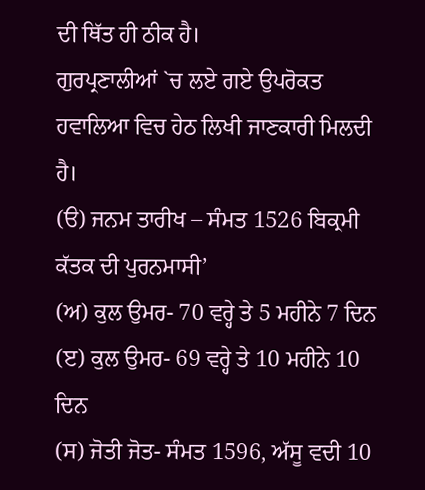ਦੀ ਥਿੱਤ ਹੀ ਠੀਕ ਹੈ।
ਗੁਰਪ੍ਰਣਾਲੀਆਂ `ਚ ਲਏ ਗਏ ਉਪਰੋਕਤ ਹਵਾਲਿਆ ਵਿਚ ਹੇਠ ਲਿਖੀ ਜਾਣਕਾਰੀ ਮਿਲਦੀ ਹੈ।
(ੳ) ਜਨਮ ਤਾਰੀਖ – ਸੰਮਤ 1526 ਬਿਕ੍ਰਮੀ ਕੱਤਕ ਦੀ ਪੁਰਨਮਾਸੀ’
(ਅ) ਕੁਲ ਉਮਰ- 70 ਵਰ੍ਹੇ ਤੇ 5 ਮਹੀਨੇ 7 ਦਿਨ
(ੲ) ਕੁਲ ਉਮਰ- 69 ਵਰ੍ਹੇ ਤੇ 10 ਮਹੀਨੇ 10 ਦਿਨ
(ਸ) ਜੋਤੀ ਜੋਤ- ਸੰਮਤ 1596, ਅੱਸੂ ਵਦੀ 10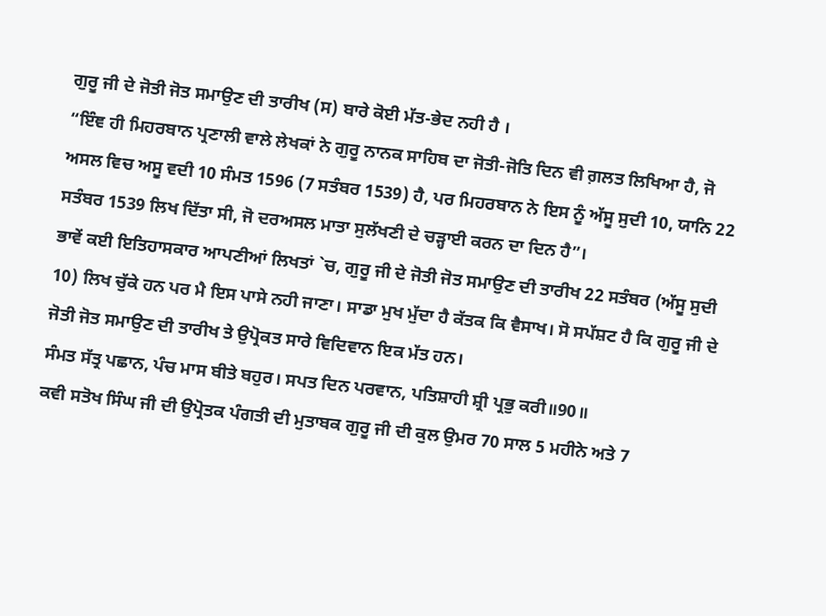ਗੁਰੂ ਜੀ ਦੇ ਜੋਤੀ ਜੋਤ ਸਮਾਉਣ ਦੀ ਤਾਰੀਖ (ਸ) ਬਾਰੇ ਕੋਈ ਮੱਤ-ਭੇਦ ਨਹੀ ਹੈ ।
“ਇੰਞ ਹੀ ਮਿਹਰਬਾਨ ਪ੍ਰਣਾਲੀ ਵਾਲੇ ਲੇਖਕਾਂ ਨੇ ਗੁਰੂ ਨਾਨਕ ਸਾਹਿਬ ਦਾ ਜੋਤੀ-ਜੋਤਿ ਦਿਨ ਵੀ ਗ਼ਲਤ ਲਿਖਿਆ ਹੈ, ਜੋ ਅਸਲ ਵਿਚ ਅਸੂ ਵਦੀ 10 ਸੰਮਤ 1596 (7 ਸਤੰਬਰ 1539) ਹੈ, ਪਰ ਮਿਹਰਬਾਨ ਨੇ ਇਸ ਨੂੰ ਅੱਸੂ ਸੁਦੀ 10, ਯਾਨਿ 22 ਸਤੰਬਰ 1539 ਲਿਖ ਦਿੱਤਾ ਸੀ, ਜੋ ਦਰਅਸਲ ਮਾਤਾ ਸੁਲੱਖਣੀ ਦੇ ਚੜ੍ਹਾਈ ਕਰਨ ਦਾ ਦਿਨ ਹੈ”।
ਭਾਵੇਂ ਕਈ ਇਤਿਹਾਸਕਾਰ ਆਪਣੀਆਂ ਲਿਖਤਾਂ `ਚ, ਗੁਰੂ ਜੀ ਦੇ ਜੋਤੀ ਜੋਤ ਸਮਾਉਣ ਦੀ ਤਾਰੀਖ 22 ਸਤੰਬਰ (ਅੱਸੂ ਸੁਦੀ 10) ਲਿਖ ਚੁੱਕੇ ਹਨ ਪਰ ਮੈ ਇਸ ਪਾਸੇ ਨਹੀ ਜਾਣਾ। ਸਾਡਾ ਮੁਖ ਮੁੱਦਾ ਹੈ ਕੱਤਕ ਕਿ ਵੈਸਾਖ। ਸੋ ਸਪੱਸ਼ਟ ਹੈ ਕਿ ਗੁਰੂ ਜੀ ਦੇ ਜੋਤੀ ਜੋਤ ਸਮਾਉਣ ਦੀ ਤਾਰੀਖ ਤੇ ਉਪ੍ਰੋਕਤ ਸਾਰੇ ਵਿਦਿਵਾਨ ਇਕ ਮੱਤ ਹਨ।
ਸੰਮਤ ਸੱਤ੍ਰ ਪਛਾਨ, ਪੰਚ ਮਾਸ ਬੀਤੇ ਬਹੁਰ। ਸਪਤ ਦਿਨ ਪਰਵਾਨ, ਪਤਿਸ਼ਾਹੀ ਸ਼੍ਰੀ ਪ੍ਰਭੁ ਕਰੀ॥90॥
ਕਵੀ ਸਤੋਖ ਸਿੰਘ ਜੀ ਦੀ ਉਪ੍ਰੋਤਕ ਪੰਗਤੀ ਦੀ ਮੁਤਾਬਕ ਗੁਰੂ ਜੀ ਦੀ ਕੁਲ ਉਮਰ 70 ਸਾਲ 5 ਮਹੀਨੇ ਅਤੇ 7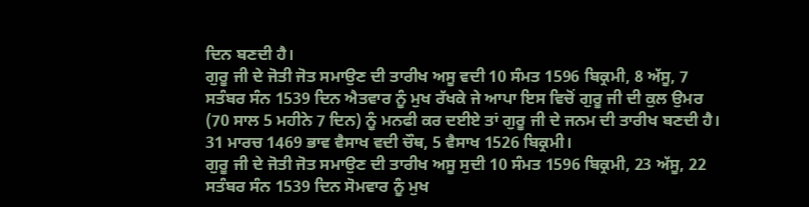ਦਿਨ ਬਣਦੀ ਹੈ।
ਗੁਰੂ ਜੀ ਦੇ ਜੋਤੀ ਜੋਤ ਸਮਾਉਣ ਦੀ ਤਾਰੀਖ ਅਸੂ ਵਦੀ 10 ਸੰਮਤ 1596 ਬਿਕ੍ਰਮੀ, 8 ਅੱਸੂ, 7 ਸਤੰਬਰ ਸੰਨ 1539 ਦਿਨ ਐਤਵਾਰ ਨੂੰ ਮੁਖ ਰੱਖਕੇ ਜੇ ਆਪਾ ਇਸ ਵਿਚੋਂ ਗੁਰੂ ਜੀ ਦੀ ਕੁਲ ਉਮਰ (70 ਸਾਲ 5 ਮਹੀਨੇ 7 ਦਿਨ) ਨੂੰ ਮਨਫੀ ਕਰ ਦਈਏ ਤਾਂ ਗੁਰੂ ਜੀ ਦੇ ਜਨਮ ਦੀ ਤਾਰੀਖ ਬਣਦੀ ਹੈ। 31 ਮਾਰਚ 1469 ਭਾਵ ਵੈਸਾਖ ਵਦੀ ਚੌਥ, 5 ਵੈਸਾਖ 1526 ਬਿਕ੍ਰਮੀ।
ਗੁਰੂ ਜੀ ਦੇ ਜੋਤੀ ਜੋਤ ਸਮਾਉਣ ਦੀ ਤਾਰੀਖ ਅਸੂ ਸੁਦੀ 10 ਸੰਮਤ 1596 ਬਿਕ੍ਰਮੀ, 23 ਅੱਸੂ, 22 ਸਤੰਬਰ ਸੰਨ 1539 ਦਿਨ ਸੋਮਵਾਰ ਨੂੰ ਮੁਖ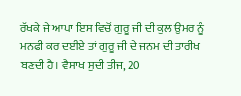ਰੱਖਕੇ ਜੇ ਆਪਾ ਇਸ ਵਿਚੋਂ ਗੁਰੂ ਜੀ ਦੀ ਕੁਲ ਉਮਰ ਨੂੰ ਮਨਫੀ ਕਰ ਦਈਏ ਤਾਂ ਗੁਰੂ ਜੀ ਦੇ ਜਨਮ ਦੀ ਤਾਰੀਖ ਬਣਦੀ ਹੈ। ਵੈਸਾਖ ਸੁਦੀ ਤੀਜ, 20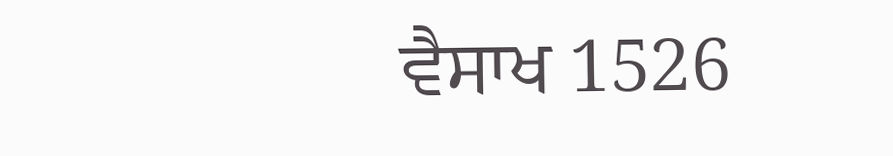ਵੈਸਾਖ 1526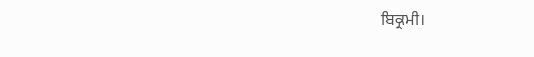ਬਿਕ੍ਰਮੀ।